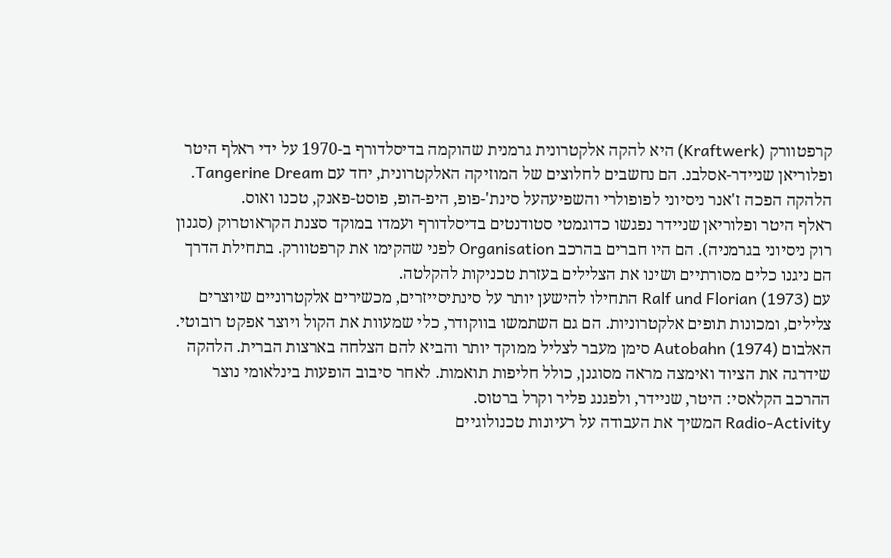קרפטוורק (Kraftwerk) היא להקה אלקטרונית גרמנית שהוקמה בדיסלדורף ב-1970 על ידי ראלף היטר ופלוריאן שניידר-אסלבנ. הם נחשבים לחלוצים של המוזיקה האלקטרונית, יחד עם Tangerine Dream. הלהקה הפכה ז'אנר ניסיוני לפופולרי והשפיעהעל סינת'-פופ, היפ-הופ, פוסט-פאנק, טכנו ואוס.
ראלף היטר ופלוריאן שניידר נפגשו כדוגמטי סטודנטים בדיסלדורף ועמדו במוקד סצנת הקראוטרוק (סגנון רוק ניסיוני בגרמניה). הם היו חברים בהרכב Organisation לפני שהקימו את קרפטוורק. בתחילת הדרך הם ניגנו כלים מסורתיים ושינו את הצלילים בעזרת טכניקות להקלטה.
עם Ralf und Florian (1973) התחילו להישען יותר על סינתיסייזרים, מכשירים אלקטרוניים שיוצרים צלילים, ומכונות תופים אלקטרוניות. הם גם השתמשו בווקודר, כלי שמעוות את הקול ויוצר אפקט רובוטי.
האלבום Autobahn (1974) סימן מעבר לצליל ממוקד יותר והביא להם הצלחה בארצות הברית. הלהקה שידרגה את הציוד ואימצה מראה מסוגנן, כולל חליפות תואמות. לאחר סיבוב הופעות בינלאומי נוצר ההרכב הקלאסי: היטר, שניידר, ולפגנג פליר וקרל ברטוס.
Radio-Activity המשיך את העבודה על רעיונות טכנולוגיים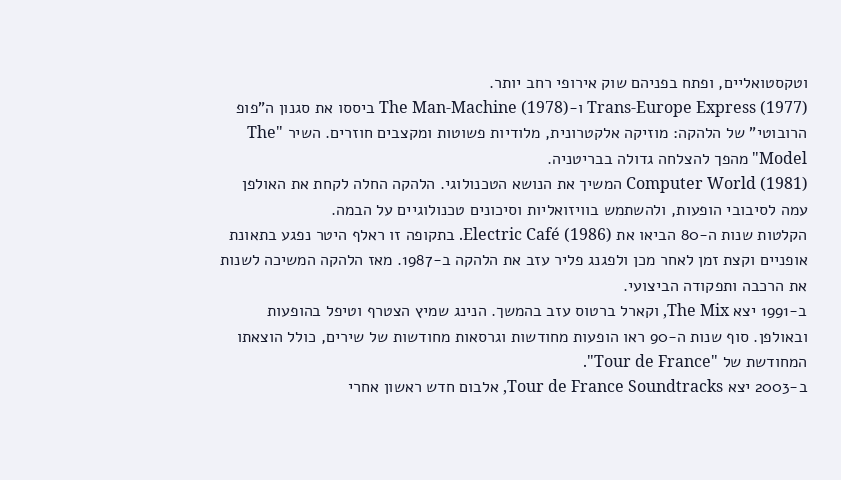וטקסטואליים, ופתח בפניהם שוק אירופי רחב יותר.
Trans-Europe Express (1977) ו-The Man-Machine (1978) ביססו את סגנון ה"פופ הרובוטי" של הלהקה: מוזיקה אלקטרונית, מלודיות פשוטות ומקצבים חוזרים. השיר "The Model" מהפך להצלחה גדולה בבריטניה.
Computer World (1981) המשיך את הנושא הטכנולוגי. הלהקה החלה לקחת את האולפן עמה לסיבובי הופעות, ולהשתמש בוויזואליות וסיכונים טכנולוגיים על הבמה.
הקלטות שנות ה-80 הביאו את Electric Café (1986). בתקופה זו ראלף היטר נפגע בתאונת אופניים וקצת זמן לאחר מכן ולפגנג פליר עזב את הלהקה ב-1987. מאז הלהקה המשיכה לשנות את הרכבה ותפקודה הביצועי.
ב-1991 יצא The Mix, וקארל ברטוס עזב בהמשך. הנינג שמיץ הצטרף וטיפל בהופעות ובאולפן. סוף שנות ה-90 ראו הופעות מחודשות וגרסאות מחודשות של שירים, כולל הוצאתו המחודשת של "Tour de France".
ב-2003 יצא Tour de France Soundtracks, אלבום חדש ראשון אחרי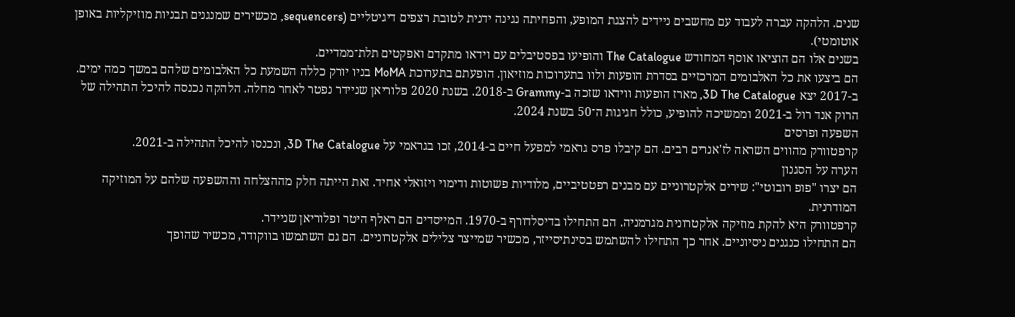שנים. הלהקה עברה לעבוד עם מחשבים ניידים להצגת המופע, והפחיתה נגינה ידנית לטובת רצפים דיגיטליים (sequencers, מכשירים שמנגנים תבניות מוזיקליות באופן אוטומטי).
בשנים אלו הם הוציאו אוסף המחודש The Catalogue והופיעו בפסטיבלים עם וידאו מתקדם ואפקטים תלת־ממדיים.
הם ביצעו את כל האלבומים המרכזיים בסדרת הופעות ולוו בתערוכות מוזיאון. הופעתם בתערוכת MoMA בניו יורק כללה השמעת כל האלבומים שלהם במשך כמה ימים.
ב-2017 יצא 3D The Catalogue, מארז הופעות ווידאו שזכה ב-Grammy ב-2018. בשנת 2020 פלוריאן שניידר נפטר לאחר מחלה. הלהקה נכנסה להיכל התהילה של הרוק אנד רול ב-2021 וממשיכה להופיע, כולל חגיגות ה־50 בשנת 2024.
השפעה ופרסים
קרפטוורק מהווים השראה לז'אנרים רבים. הם קיבלו פרס גראמי למפעל חיים ב-2014, זכו בגראמי על 3D The Catalogue, ונכנסו להיכל התהילה ב-2021.
הערה על הסגנון
הם יצרו "פופ רובוטי": שירים אלקטרוניים עם מבנים רפטטיביים, מלודיות פשוטות ודימוי ויזואלי אחיד. זאת הייתה חלק מההצלחה וההשפעה שלהם על המוזיקה המודרנית.
קרפטוורק היא להקת מוזיקה אלקטרונית מגרמניה. הם התחילו בדיסלדורף ב-1970. המייסדים הם ראלף היטר ופלוריאן שניידר.
הם התחילו כנגנים ניסיוניים. אחר כך התחילו להשתמש בסינתיסייזר, מכשיר שמייצר צלילים אלקטרוניים. הם גם השתמשו בווקודר, מכשיר שהופך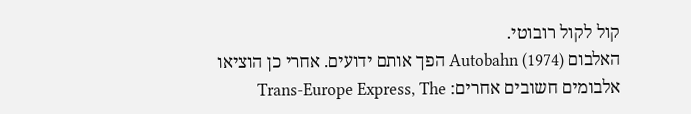קול לקול רובוטי.
האלבום Autobahn (1974) הפך אותם ידועים. אחרי כן הוציאו אלבומים חשובים אחרים: Trans-Europe Express, The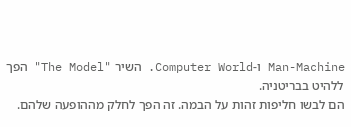Man-Machine ו-Computer World. השיר "The Model" הפך ללהיט בבריטניה.
הם לבשו חליפות זהות על הבמה. זה הפך לחלק מההופעה שלהם.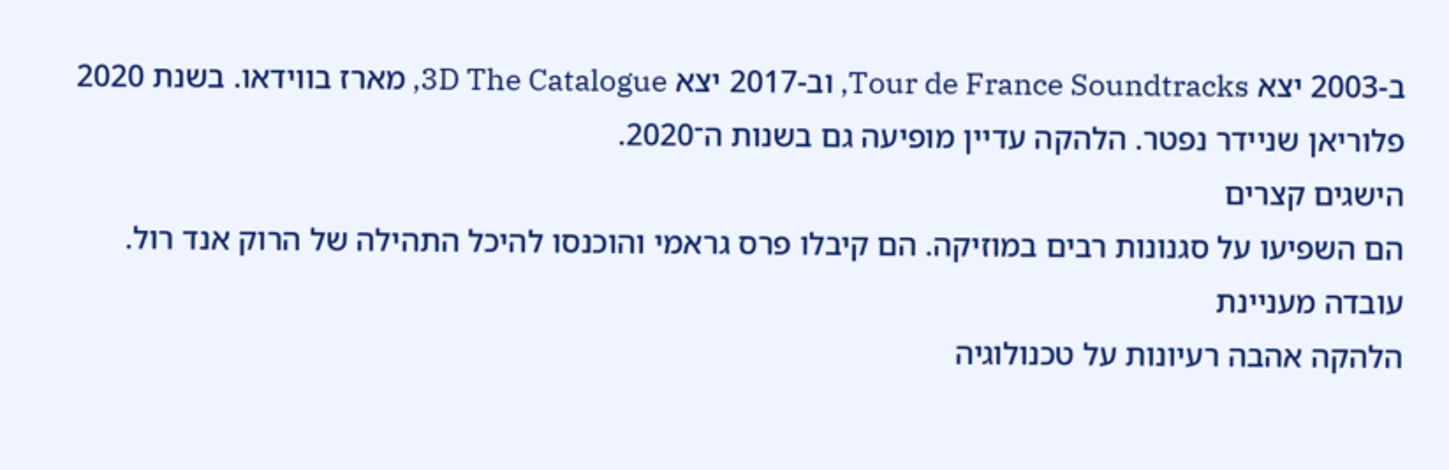ב-2003 יצא Tour de France Soundtracks, וב-2017 יצא 3D The Catalogue, מארז בווידאו. בשנת 2020 פלוריאן שניידר נפטר. הלהקה עדיין מופיעה גם בשנות ה־2020.
הישגים קצרים
הם השפיעו על סגנונות רבים במוזיקה. הם קיבלו פרס גראמי והוכנסו להיכל התהילה של הרוק אנד רול.
עובדה מעניינת
הלהקה אהבה רעיונות על טכנולוגיה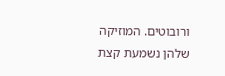ורובוטים. המוזיקה שלהן נשמעת קצת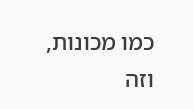כמו מכונות, וזה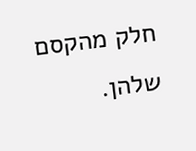חלק מהקסם שלהן.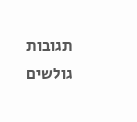תגובות גולשים